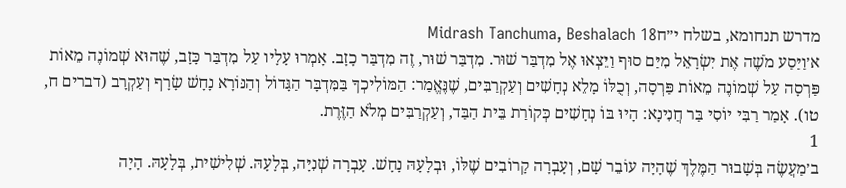מדרש תנחומא, בשלח י״חMidrash Tanchuma, Beshalach 18
א׳וַיַּסַע מֹשֶׁה אֶת יִשְׂרָאֵל מִיַּם סוּף וַיֵּצְאוּ אֶל מִדְבַּר שׁוּר. מִדְבַּר שׁוּר, זֶה מִדְבַּר כָזָב. אָמְרוּ עָלָיו עַל מִדְבַּר כָּזָב, שֶׁהוּא שְׁמוֹנֶה מֵאוֹת פַּרְסָה עַל שְׁמוֹנֶה מֵאוֹת פַּרְסָה, וְכֻלּוֹ מָלֵא נְחָשִׁים וְעַקְרַבִּים, שֶׁנֶּאֱמַר: הַמּוֹלִיכְךָ בַּמִּדְבָּר הַגָּדוֹל וְהַנּוֹרָא נָחָשׁ שָׂרָף וְעַקְרָב (דברים ח, טו). אָמַר רַבִּי יוֹסִי בַּר חֲנִינָא: הָיוּ בּוֹ נְחָשִׁים כְּקוֹרַת בֵּית הַבַּד, וְעַקְרַבִּים מְלֹא הַזֶּרֶת.
1
ב׳מַעֲשֶׂה בְּשָׁבוּר הַמֶּלֶךְ שֶׁהָיָה עוֹבֵר שָׁם, וְעָבְרָה קָרוֹבִים שֶׁלּוֹ, וּבְלָעָהּ נָחָשׁ. עָבְרָה שְׁנִיָּה, בְּלָעָהּ. שְׁלִישִׁית, בְּלָעָהּ. הָיָה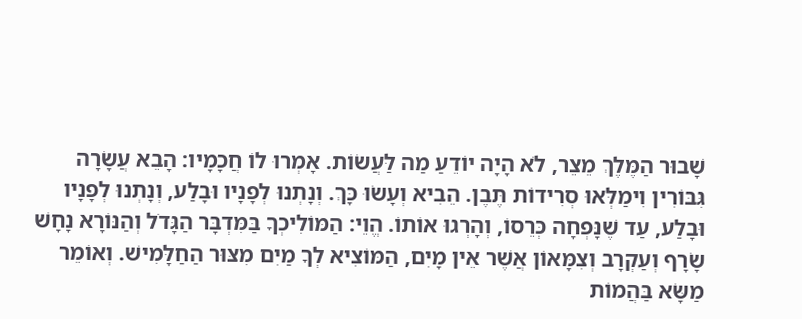שָׁבוּר הַמֶּלֶךְ מֵצֵר, לֹא הָיָה יוֹדֵעַ מַה לַּעֲשׂוֹת. אָמְרוּ לוֹ חֲכָמָיו: הָבֵא עֲשָׂרָה גִּבּוֹרִין וִימַלְּאוּ סְרִידוֹת תֶּבֶן. הֵבִיא וְעָשׂוּ כָּךְ. וְנָתְנוּ לְפָנָיו וּבָלַע, וְנָתְנוּ לְפָנָיו וּבָלַע, עַד שֶׁנָּפְחָה כְּרֵסוֹ, וְהָרְגוּ אוֹתוֹ. הֱוֵי: הַמּוֹלִיכְךָ בַּמִּדְבָּר הַגָּדֹל וְהַנּוֹרָא נָחָשׁ שָׂרָף וְעַקְרָב וְצִמָּאוֹן אֲשֶׁר אֵין מָיִם, הַמּוֹצִיא לְךָ מַיִם מִצּוּר הַחַלָּמִישׁ. וְאוֹמֵר מַשָּׂא בַּהֲמוֹת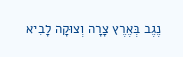נֶגֶב בְּאֶרֶץ צָרָה וְצוּקָה לָבִיא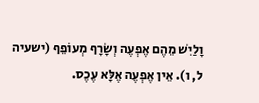וָלַיִשׁ מֵהֶם אֶפְעֶה וְשָׂרָף מְעוֹפֵף (ישעיה ל, ו). אֵין אֶפְעֶה אֶלָּא עֶכֶס.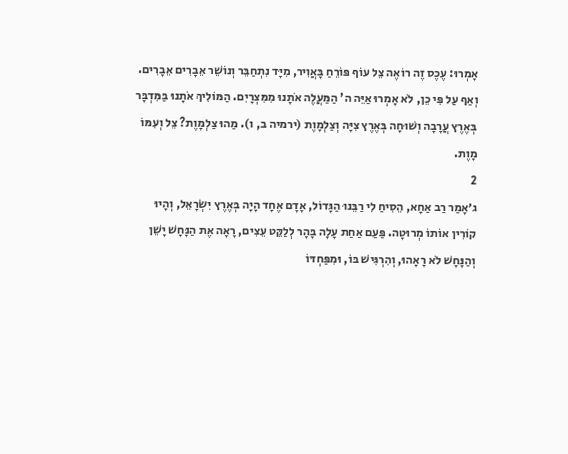אָמְרוּ: עֶכֶס זֶה רוֹאֶה צֵל עוֹף פּוֹרֵחַ בָּאֲוִיר, מִיָּד נִתְחַבֵּר וְנוֹשֵׁר אֵבָרִים אֵבָרִים. וְאַף עַל פִּי כֵן, לֹא אָמְרוּ אַיֵּה ה' הַמַּעֲלֶה אֹתָנוּ מִמִּצְרָיִם. הַמּוֹלִיךְ אֹתָנוּ בַּמִּדְבָּר בְּאֶרֶץ עֲרָבָה וְשׁוּחָה בְּאֶרֶץ צִיָּה וְצַלְמָוֶת (ירמיה ב, ו). מַהוּ צַלְמָוֶת? צֵל וְעִמּוֹ מָוֶת.
2
ג׳אָמַר רַב אַחָא, הֵסִיחַ לִי רַבֵּנוּ הַגָּדוֹל, אָדָם אֶחָד הָיָה בְּאֶרֶץ יִשְׂרָאֵל, וְהָיוּ קוֹרִין אוֹתוֹ מְרוּטָה. פַּעַם אַחַת עָלָה בָּהָר לְלַקֵּט עֵצִים, רָאָה אֶת הַנָּחָשׁ יָשֵׁן וְהַנָּחָשׁ לֹא רָאָהוּ, וְהִרְגִּישׁ בּוֹ, וּמִפַּחְדּוֹ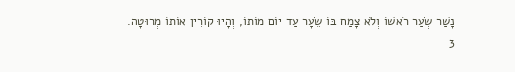נָשַׁר שְׂעַר רֹאשׁוֹ וְלֹא צָמַח בּוֹ שֵׂעָר עַד יוֹם מוֹתוֹ, וְהָיוּ קוֹרִין אוֹתוֹ מְרוּטָה.
3